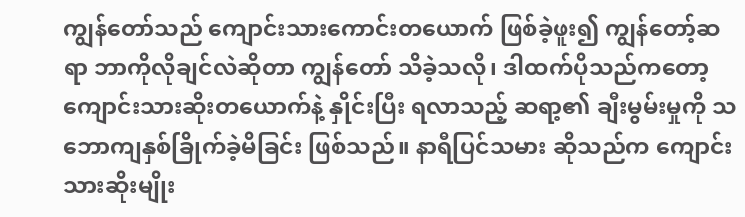ကျွန်တော်သည် ကျောင်းသားကောင်းတယောက် ဖြစ်ခဲ့ဖူး၍ ကျွန်တော့်ဆရာ ဘာကိုလိုချင်လဲဆိုတာ ကျွန်တော် သိခဲ့သလို၊ ဒါထက်ပိုသည်ကတော့ ကျောင်းသားဆိုးတယောက်နဲ့ နှိုင်းပြီး ရလာသည့် ဆရာ့၏ ချီးမွမ်းမှုကို သဘောကျနှစ်ခြိုက်ခဲ့မိခြင်း ဖြစ်သည်။ နာရီပြင်သမား ဆိုသည်က ကျောင်းသားဆိုးမျိုး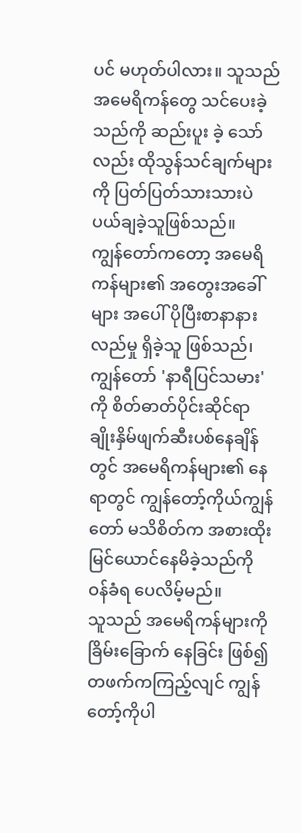ပင် မဟုတ်ပါလား။ သူသည် အမေရိကန်တွေ သင်ပေးခဲ့သည်ကို ဆည်းပူး ခဲ့ သော်လည်း ထိုသွန်သင်ချက်များကို ပြတ်ပြတ်သားသားပဲ ပယ်ချခဲ့သူဖြစ်သည်။
ကျွန်တော်ကတော့ အမေရိကန်များ၏ အတွေးအခေါ် များ အပေါ် ပိုပြီးစာနာနားလည်မှု ရှိခဲ့သူ ဖြစ်သည်၊ ကျွန်တော် 'နာရီပြင်သမား' ကို စိတ်ဓာတ်ပိုင်းဆိုင်ရာ ချိုးနှိမ်ဖျက်ဆီးပစ်နေချိန်တွင် အမေရိကန်များ၏ နေရာတွင် ကျွန်တော့်ကိုယ်ကျွန်တော် မသိစိတ်က အစားထိုး မြင်ယောင်နေမိခဲ့သည်ကို ဝန်ခံရ ပေလိမ့်မည်။
သူသည် အမေရိကန်များကို ခြိမ်းခြောက် နေခြင်း ဖြစ်၍ တဖက်ကကြည့်လျင် ကျွန်တော့်ကိုပါ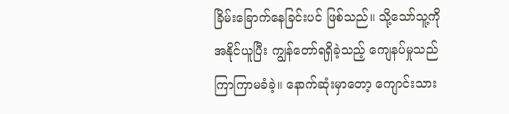ခြိမ်းခြောက်နေခြင်းပင် ဖြစ်သည်။ သို့သော်သူ့ကို အနိုင်ယူပြီး ကျွန်တော်ရရှိခဲ့သည့် ကျေနပ်မှုသည် ကြာကြာမခံခဲ့။ နောက်ဆုံးမှာတော့ ကျောင်းသား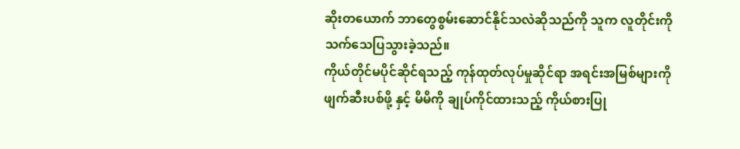ဆိုးတယောက် ဘာတွေစွမ်းဆောင်နိုင်သလဲဆိုသည်ကို သူက လူတိုင်းကို သက်သေပြသွားခဲ့သည်။
ကိုယ်တိုင်မပိုင်ဆိုင်ရသည့် ကုန်ထုတ်လုပ်မှုဆိုင်ရာ အရင်းအမြစ်များကို ဖျက်ဆီးပစ်ဖို့ နှင့် မိမိကို ချုပ်ကိုင်ထားသည့် ကိုယ်စားပြု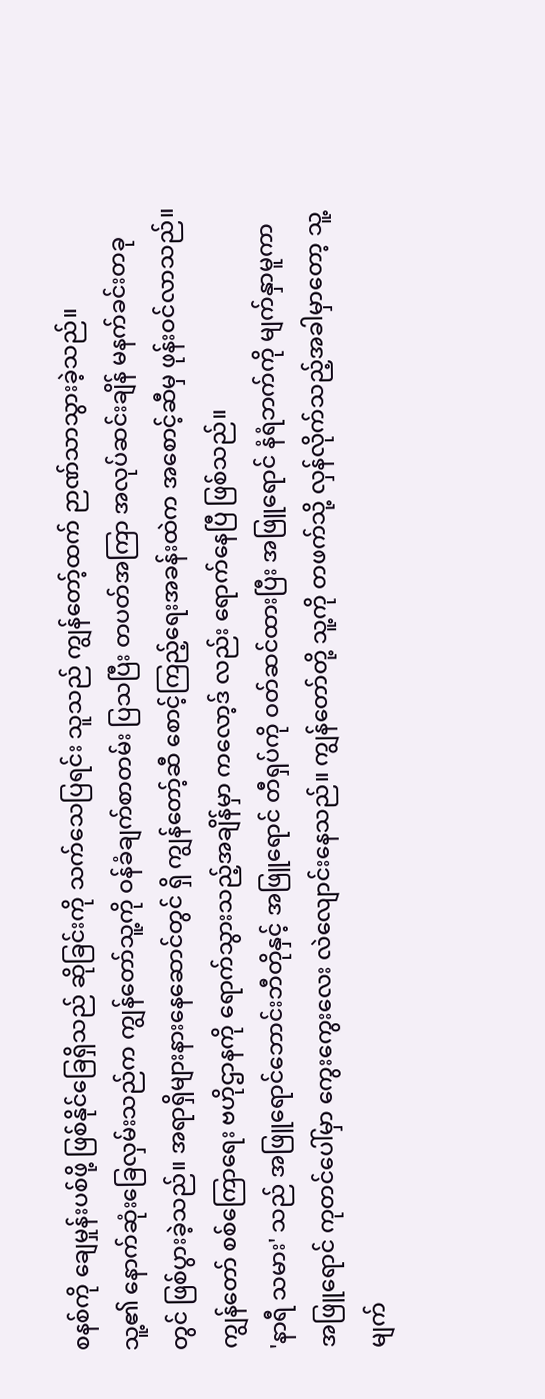စနစ်ကို ချေမှုန်းပစ်ဖို့ ဖြစ်နိုင်ခြေရှိသည် ဆိုခြင်းကို သက်သေပြရင်း သူသည် ကျွန်တော့်ထက် ဉာဏ်သာသွားခဲ့သည်။
သူ့၏ နောက်ဆုံးခြေလှမ်းသည်က ကျွန်တော်သူ့ကို ဝန်ခံချက်စာတမ်း ပြသပြီး တပတ်အကြာ အလုပ်ဆင်းချိန် မနက်ခင်းတခုတွင် ဖြစ်ပွားခဲ့သည်။ အရာရှိများနားနေဆောင်တွင် ရှိ ကျွန်တော့်ဆီ စောင့်ကြည့်ရေးအခန်းထဲက အစောင့်ဆီမှ ဖုန်းဝင်လာသည်။ ကျွန်တော် စစ်ကြောရေး ဗဟိုဌာနကို ရောက်သွားသည့်အချိန်မှာ ကလော့ဒ် လည်း ရောက်နေပြီ ဖြစ်သည်။
'နာရီ သမား' သည် အဖြူရောင်ဘောင်းဘီတိုနှင့် အဖြူရောင် တီရှပ်ကို ဝတ်ဆင်ထားပြီး အဖြူရောင် နံရံဘက်ကို မျက်နှာမူကာ အဖြူရောင် ကုတင်ပေါ်မှာ ကွေးကွေးလေး လဲလျောင်းနေသည်။ ကျွန်တော်တို့ သူ့ကို တဖက်သို့ လှန်လိုက်သည့်အခါမှာတော့ သူ့မျက်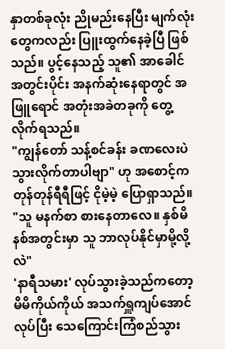နှာတစ်ခုလုံး ညိုမည်းနေပြီး မျက်လုံးတွေကလည်း ပြူးထွက်နေခဲ့ပြီ ဖြစ်သည်။ ပွင့်နေသည့် သူ၏ အာခေါင်အတွင်းပိုင်း အနက်ဆုံးနေရာတွင် အဖြူရောင် အတုံးအခဲတခုကို တွေ့လိုက်ရသည်။
"ကျွန်တော် သန့်စင်ခန်း ခဏလေးပဲ သွားလိုက်တာပါဗျာ" ဟု အစောင့်က တုန်တုန်ရီရီဖြင့် ငိုမဲ့မဲ့ ပြောရှာသည်။ "သူ မနက်စာ စားနေတာလေ။ နှစ်မိနစ်အတွင်းမှာ သူ ဘာလုပ်နိုင်မှာမို့လို့လဲ"
'နာရီသမား' လုပ်သွားခဲ့သည်ကတော့ မိမိကိုယ်ကိုယ် အသက်ရှူကျပ်အောင်လုပ်ပြီး သေကြောင်းကြံစည်သွား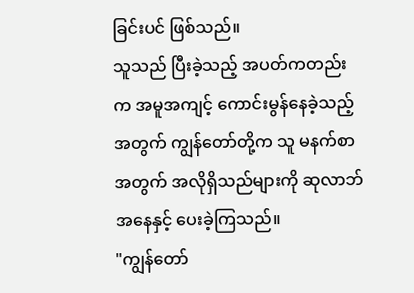ခြင်းပင် ဖြစ်သည်။
သူသည် ပြီးခဲ့သည့် အပတ်ကတည်းက အမူအကျင့် ကောင်းမွန်နေခဲ့သည့် အတွက် ကျွန်တော်တို့က သူ မနက်စာအတွက် အလိုရှိသည်များကို ဆုလာဘ်အနေနှင့် ပေးခဲ့ကြသည်။
"ကျွန်တော်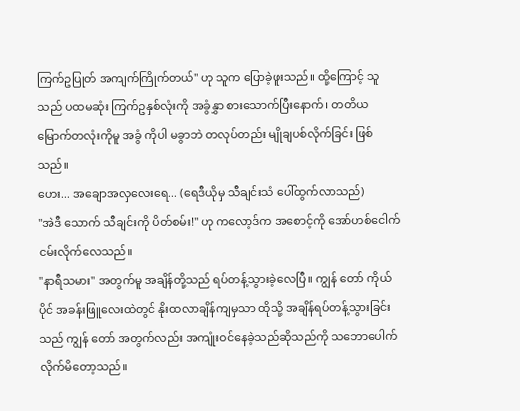ကြက်ဥပြုတ် အကျက်ကြိုက်တယ်" ဟု သူက ပြောခဲ့ဖူးသည်။ ထို့ကြောင့် သူသည် ပထမဆုံး ကြက်ဥနှစ်လုံးကို အခွံနွှာ စားသောက်ပြီးနောက်၊ တတိယမြောက်တလုံးကိုမူ အခွံ ကိုပါ မခွာဘဲ တလုပ်တည်း မျိုချပစ်လိုက်ခြင်း ဖြစ်သည်။
ဟေး... အချောအလှလေးရေ... (ရေဒီယိုမှ သီချင်းသံ ပေါ်ထွက်လာသည်)
"အဲဒီ သောက် သီချင်းကို ပိတ်စမ်း!" ဟု ကလော့ဒ်က အစောင့်ကို အော်ဟစ်ငေါက်ငမ်းလိုက်လေသည်။
"နာရီသမား" အတွက်မူ အချိန်တို့သည် ရပ်တန့်သွားခဲ့လေပြီ။ ကျွန် တော် ကိုယ်ပိုင် အခန်းဖြူလေးထဲတွင် နိုးထလာချိန်ကျမှသာ ထိုသို့ အချိန်ရပ်တန့်သွားခြင်းသည် ကျွန် တော် အတွက်လည်း အကျုံးဝင်နေခဲ့သည်ဆိုသည်ကို သဘောပေါက်လိုက်မိတော့သည်။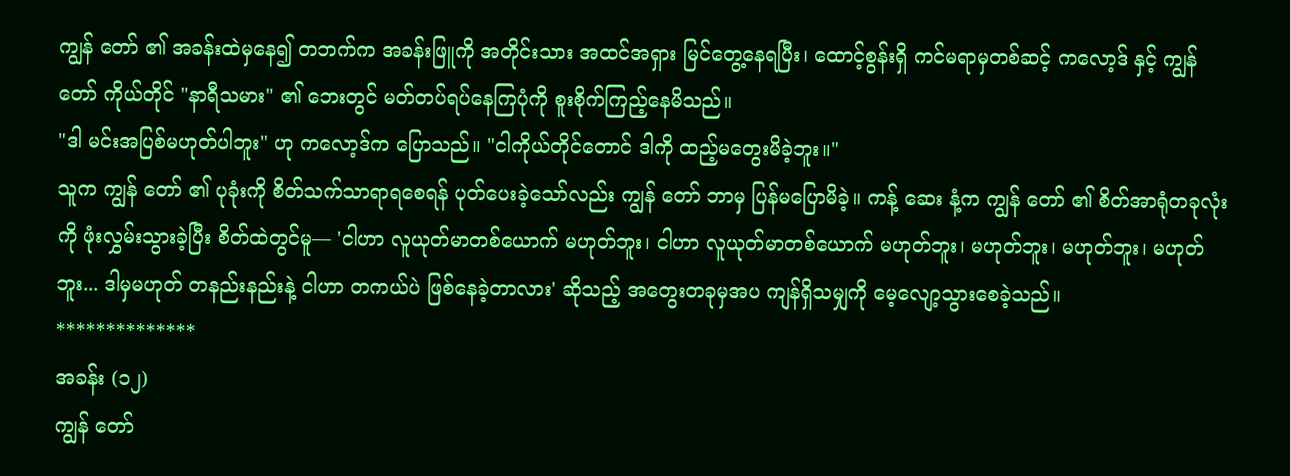ကျွန် တော် ၏ အခန်းထဲမှနေ၍ တဘက်က အခန်းဖြူကို အတိုင်းသား အထင်အရှား မြင်တွေ့နေရပြီး၊ ထောင့်စွန်းရှိ ကင်မရာမှတစ်ဆင့် ကလော့ဒ် နှင့် ကျွန် တော် ကိုယ်တိုင် "နာရီသမား" ၏ ဘေးတွင် မတ်တပ်ရပ်နေကြပုံကို စူးစိုက်ကြည့်နေမိသည်။
"ဒါ မင်းအပြစ်မဟုတ်ပါဘူး" ဟု ကလော့ဒ်က ပြောသည်။ "ငါကိုယ်တိုင်တောင် ဒါကို ထည့်မတွေးမိခဲ့ဘူး။"
သူက ကျွန် တော် ၏ ပုခုံးကို စိတ်သက်သာရာရစေရန် ပုတ်ပေးခဲ့သော်လည်း ကျွန် တော် ဘာမှ ပြန်မပြောမိခဲ့။ ကန့် ဆေး နံ့က ကျွန် တော် ၏ စိတ်အာရုံတခုလုံးကို ဖုံးလွှမ်းသွားခဲ့ပြီး စိတ်ထဲတွင်မူ— 'ငါဟာ လူယုတ်မာတစ်ယောက် မဟုတ်ဘူး၊ ငါဟာ လူယုတ်မာတစ်ယောက် မဟုတ်ဘူး၊ မဟုတ်ဘူး၊ မဟုတ်ဘူး၊ မဟုတ်ဘူး... ဒါမှမဟုတ် တနည်းနည်းနဲ့ ငါဟာ တကယ်ပဲ ဖြစ်နေခဲ့တာလား' ဆိုသည့် အတွေးတခုမှအပ ကျန်ရှိသမျှကို မေ့လျော့သွားစေခဲ့သည်။
**************
အခန်း (၁၂)
ကျွန် တော်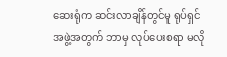ဆေးရုံက ဆင်းလာချိန်တွင်မူ ရုပ်ရှင် အဖွဲ့အတွက် ဘာမှ လုပ်ပေးစရာ မလို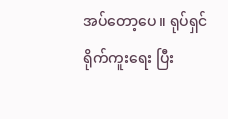အပ်တော့ပေ။ ရုပ်ရှင်ရိုက်ကူးရေး ပြီး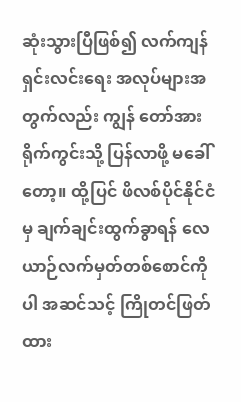ဆုံးသွားပြီဖြစ်၍ လက်ကျန်ရှင်းလင်းရေး အလုပ်များအတွက်လည်း ကျွန် တော်အား ရိုက်ကွင်းသို့ ပြန်လာဖို့ မခေါ်တော့။ ထို့ပြင် ဖိလစ်ပိုင်နိုင်ငံမှ ချက်ချင်းထွက်ခွာရန် လေယာဉ်လက်မှတ်တစ်စောင်ကိုပါ အဆင်သင့် ကြိုတင်ဖြတ်ထား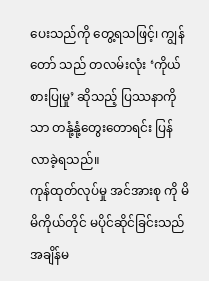ပေးသည်ကို တွေ့ရသဖြင့်၊ ကျွန် တော် သည် တလမ်းလုံး ‘ကိုယ်စားပြုမှု’ ဆိုသည့် ပြဿနာကိုသာ တနုံ့နုံ့တွေးတောရင်း ပြန်လာခဲ့ရသည်။
ကုန်ထုတ်လုပ်မှု အင်အားစု ကို မိမိကိုယ်တိုင် မပိုင်ဆိုင်ခြင်းသည် အချိန်မ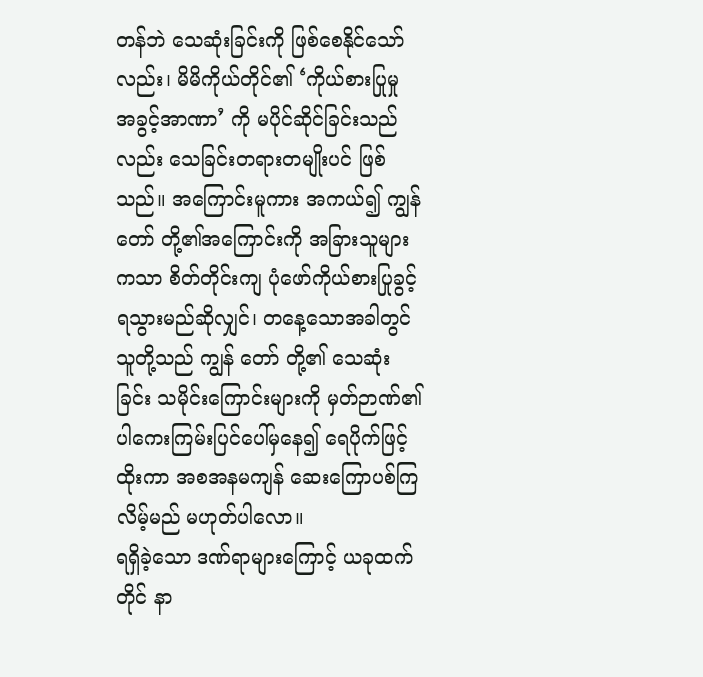တန်ဘဲ သေဆုံးခြင်းကို ဖြစ်စေနိုင်သော်လည်း၊ မိမိကိုယ်တိုင်၏ ‘ကိုယ်စားပြုမှု အခွင့်အာဏာ’ ကို မပိုင်ဆိုင်ခြင်းသည်လည်း သေခြင်းတရားတမျိုးပင် ဖြစ်သည်။ အကြောင်းမူကား အကယ်၍ ကျွန် တော် တို့၏အကြောင်းကို အခြားသူများကသာ စိတ်တိုင်းကျ ပုံဖော်ကိုယ်စားပြုခွင့် ရသွားမည်ဆိုလျှင်၊ တနေ့သောအခါတွင် သူတို့သည် ကျွန် တော် တို့၏ သေဆုံးခြင်း သမိုင်းကြောင်းများကို မှတ်ဉာဏ်၏ ပါကေးကြမ်းပြင်ပေါ်မှနေ၍ ရေပိုက်ဖြင့် ထိုးကာ အစအနမကျန် ဆေးကြောပစ်ကြလိမ့်မည် မဟုတ်ပါလော။
ရရှိခဲ့သော ဒဏ်ရာများကြောင့် ယခုထက်တိုင် နာ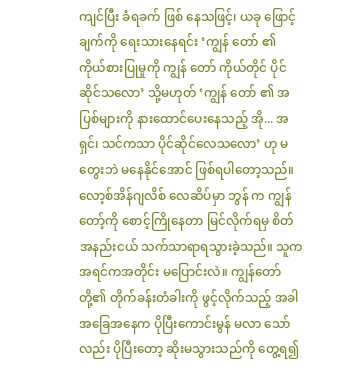ကျင်ပြီး ခံရခက် ဖြစ် နေသဖြင့်၊ ယခု ဖြောင့်ချက်ကို ရေးသားနေရင်း ‘ကျွန် တော် ၏ ကိုယ်စားပြုမှုကို ကျွန် တော် ကိုယ်တိုင် ပိုင်ဆိုင်သလော’ သို့မဟုတ် ‘ကျွန် တော် ၏ အပြစ်များကို နားထောင်ပေးနေသည့် အို... အရှင်၊ သင်ကသာ ပိုင်ဆိုင်လေသလော’ ဟု မတွေးဘဲ မနေနိုင်အောင် ဖြစ်ရပါတော့သည်။
လော့စ်အိန်ဂျလိစ် လေဆိပ်မှာ ဘွန် က ကျွန်တော့်ကို စောင့်ကြိုနေတာ မြင်လိုက်ရမှ စိတ် အနည်းငယ် သက်သာရာရသွားခဲ့သည်။ သူက အရင်ကအတိုင်း မပြောင်းလဲ။ ကျွန်တော်တို့၏ တိုက်ခန်းတံခါးကို ဖွင့်လိုက်သည့် အခါ အခြေအနေက ပိုပြီးကောင်းမွန် မလာ သော်လည်း ပိုပြီးတော့ ဆိုးမသွားသည်ကို တွေ့ရ၍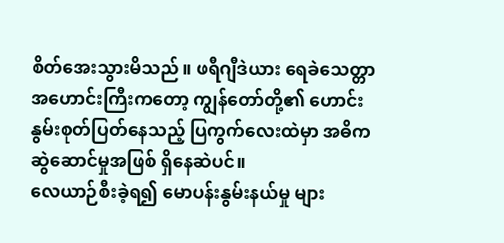စိတ်အေးသွားမိသည်။ ဖရီဂျီဒဲယား ရေခဲသေတ္တာအဟောင်းကြီးကတော့ ကျွန်တော်တို့၏ ဟောင်းနွမ်းစုတ်ပြတ်နေသည့် ပြကွက်လေးထဲမှာ အဓိကဆွဲဆောင်မှုအဖြစ် ရှိနေဆဲပင်။
လေယာဉ်စီးခဲ့ရ၍ မောပန်းနွမ်းနယ်မှု များ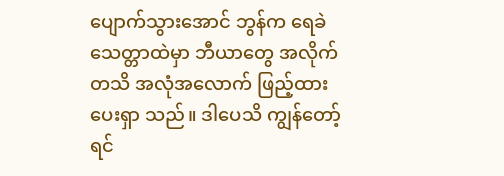ပျောက်သွားအောင် ဘွန်က ရေခဲသေတ္တာထဲမှာ ဘီယာတွေ အလိုက်တသိ အလုံအလောက် ဖြည့်ထားပေးရှာ သည်။ ဒါပေသိ ကျွန်တော့် ရင်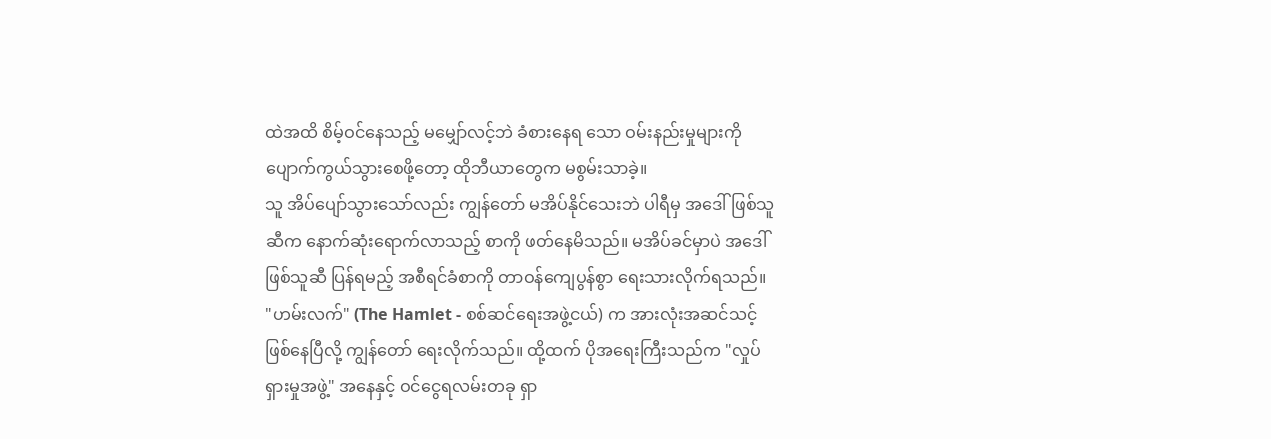ထဲအထိ စိမ့်ဝင်နေသည့် မမျှော်လင့်ဘဲ ခံစားနေရ သော ဝမ်းနည်းမှုများကို ပျောက်ကွယ်သွားစေဖို့တော့ ထိုဘီယာတွေက မစွမ်းသာခဲ့။
သူ အိပ်ပျော်သွားသော်လည်း ကျွန်တော် မအိပ်နိုင်သေးဘဲ ပါရီမှ အဒေါ်ဖြစ်သူဆီက နောက်ဆုံးရောက်လာသည့် စာကို ဖတ်နေမိသည်။ မအိပ်ခင်မှာပဲ အဒေါ်ဖြစ်သူဆီ ပြန်ရမည့် အစီရင်ခံစာကို တာဝန်ကျေပွန်စွာ ရေးသားလိုက်ရသည်။
"ဟမ်းလက်" (The Hamlet - စစ်ဆင်ရေးအဖွဲ့ငယ်) က အားလုံးအဆင်သင့်ဖြစ်နေပြီလို့ ကျွန်တော် ရေးလိုက်သည်။ ထို့ထက် ပိုအရေးကြီးသည်က "လှုပ်ရှားမှုအဖွဲ့" အနေနှင့် ဝင်ငွေရလမ်းတခု ရှာ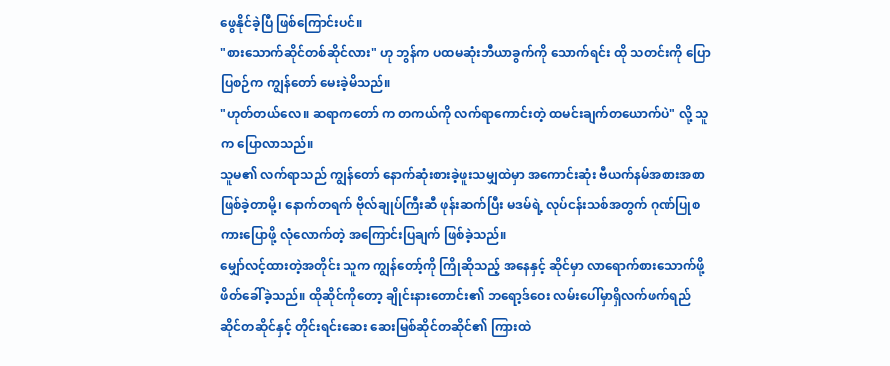ဖွေနိုင်ခဲ့ပြီ ဖြစ်ကြောင်းပင်။
"စားသောက်ဆိုင်တစ်ဆိုင်လား" ဟု ဘွန်က ပထမဆုံးဘီယာခွက်ကို သောက်ရင်း ထို သတင်းကို ပြောပြစဉ်က ကျွန်တော် မေးခဲ့မိသည်။
"ဟုတ်တယ်လေ။ ဆရာကတော် က တကယ်ကို လက်ရာကောင်းတဲ့ ထမင်းချက်တယောက်ပဲ" လို့ သူက ပြောလာသည်။
သူမ၏ လက်ရာသည် ကျွန်တော် နောက်ဆုံးစားခဲ့ဖူးသမျှထဲမှာ အကောင်းဆုံး ဗီယက်နမ်အစားအစာ ဖြစ်ခဲ့တာမို့၊ နောက်တရက် ဗိုလ်ချုပ်ကြီးဆီ ဖုန်းဆက်ပြီး မဒမ်ရဲ့ လုပ်ငန်းသစ်အတွက် ဂုဏ်ပြုစကားပြောဖို့ လုံလောက်တဲ့ အကြောင်းပြချက် ဖြစ်ခဲ့သည်။
မျှော်လင့်ထားတဲ့အတိုင်း သူက ကျွန်တော့်ကို ကြိုဆိုသည့် အနေနှင့် ဆိုင်မှာ လာရောက်စားသောက်ဖို့ ဖိတ်ခေါ်ခဲ့သည်။ ထိုဆိုင်ကိုတော့ ချိုင်းနားတောင်း၏ ဘရော့ဒ်ဝေး လမ်းပေါ်မှာရှိလက်ဖက်ရည်ဆိုင်တဆိုင်နှင့် တိုင်းရင်းဆေး ဆေးမြစ်ဆိုင်တဆိုင်၏ ကြားထဲ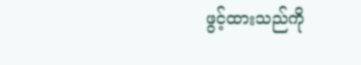ဖွင့်ထားသည်ကို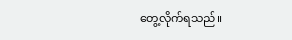တွေ့လိုက်ရသည်။